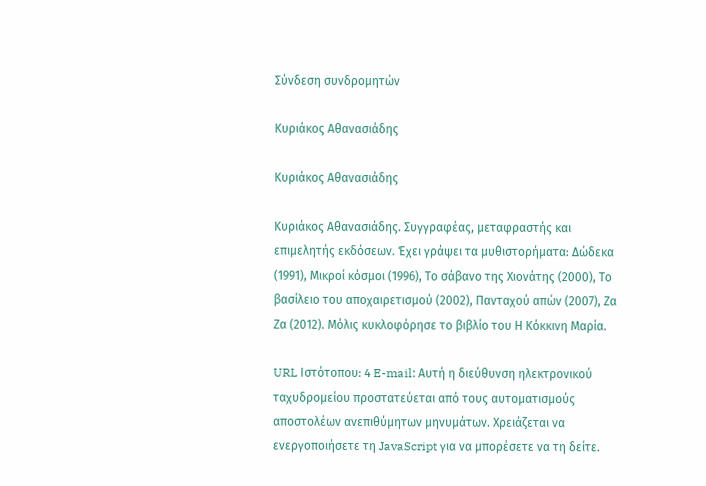Σύνδεση συνδρομητών

Κυριάκος Αθανασιάδης

Κυριάκος Αθανασιάδης

Κυριάκος Αθανασιάδης. Συγγραφέας, μεταφραστής και επιμελητής εκδόσεων. Έχει γράψει τα μυθιστορήματα: Δώδεκα (1991), Μικροί κόσμοι (1996), Το σάβανο της Χιονάτης (2000), Το βασίλειο του αποχαιρετισμού (2002), Πανταχού απών (2007), Ζα Ζα (2012). Μόλις κυκλοφόρησε το βιβλίο του Η Κόκκινη Μαρία.

URL Ιστότοπου: 4 E-mail: Αυτή η διεύθυνση ηλεκτρονικού ταχυδρομείου προστατεύεται από τους αυτοματισμούς αποστολέων ανεπιθύμητων μηνυμάτων. Χρειάζεται να ενεργοποιήσετε τη JavaScript για να μπορέσετε να τη δείτε.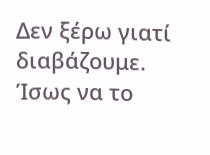Δεν ξέρω γιατί διαβάζουμε. Ίσως να το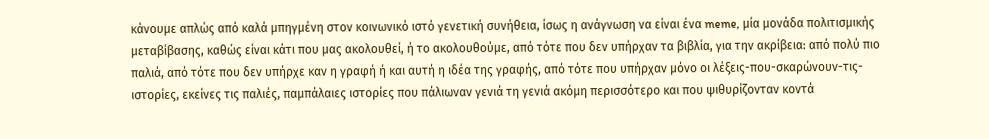κάνουμε απλώς από καλά μπηγμένη στον κοινωνικό ιστό γενετική συνήθεια, ίσως η ανάγνωση να είναι ένα meme, μία μονάδα πολιτισμικής μεταβίβασης, καθώς είναι κάτι που μας ακολουθεί, ή το ακολουθούμε, από τότε που δεν υπήρχαν τα βιβλία, για την ακρίβεια: από πολύ πιο παλιά, από τότε που δεν υπήρχε καν η γραφή ή και αυτή η ιδέα της γραφής, από τότε που υπήρχαν μόνο οι λέξεις-που-σκαρώνουν-τις-ιστορίες, εκείνες τις παλιές, παμπάλαιες ιστορίες που πάλιωναν γενιά τη γενιά ακόμη περισσότερο και που ψιθυρίζονταν κοντά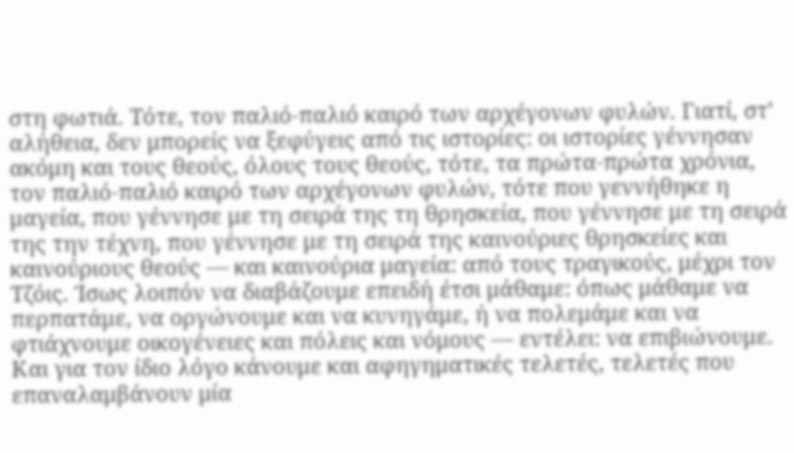στη φωτιά. Τότε, τον παλιό-παλιό καιρό των αρχέγονων φυλών. Γιατί, στ’ αλήθεια, δεν μπορείς να ξεφύγεις από τις ιστορίες: οι ιστορίες γέννησαν ακόμη και τους θεούς, όλους τους θεούς, τότε, τα πρώτα-πρώτα χρόνια, τον παλιό-παλιό καιρό των αρχέγονων φυλών, τότε που γεννήθηκε η μαγεία, που γέννησε με τη σειρά της τη θρησκεία, που γέννησε με τη σειρά της την τέχνη, που γέννησε με τη σειρά της καινούριες θρησκείες και καινούριους θεούς — και καινούρια μαγεία: από τους τραγικούς, μέχρι τον Τζόις. Ίσως λοιπόν να διαβάζουμε επειδή έτσι μάθαμε: όπως μάθαμε να περπατάμε, να οργώνουμε και να κυνηγάμε, ή να πολεμάμε και να φτιάχνουμε οικογένειες και πόλεις και νόμους — εντέλει: να επιβιώνουμε. Και για τον ίδιο λόγο κάνουμε και αφηγηματικές τελετές, τελετές που επαναλαμβάνουν μία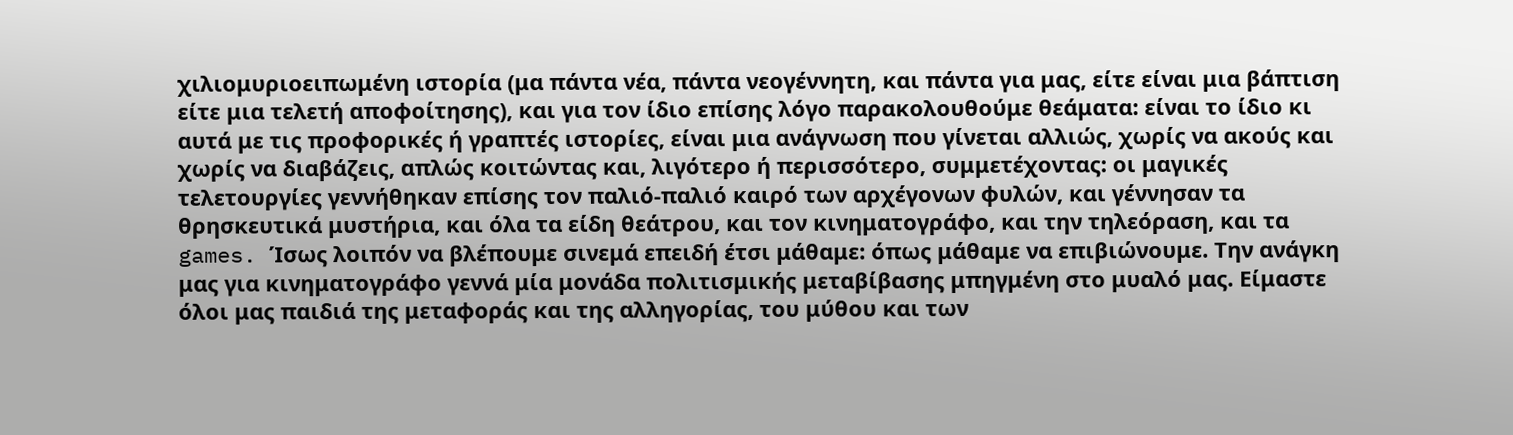χιλιομυριοειπωμένη ιστορία (μα πάντα νέα, πάντα νεογέννητη, και πάντα για μας, είτε είναι μια βάπτιση είτε μια τελετή αποφοίτησης), και για τον ίδιο επίσης λόγο παρακολουθούμε θεάματα: είναι το ίδιο κι αυτά με τις προφορικές ή γραπτές ιστορίες, είναι μια ανάγνωση που γίνεται αλλιώς, χωρίς να ακούς και χωρίς να διαβάζεις, απλώς κοιτώντας και, λιγότερο ή περισσότερο, συμμετέχοντας: οι μαγικές τελετουργίες γεννήθηκαν επίσης τον παλιό-παλιό καιρό των αρχέγονων φυλών, και γέννησαν τα θρησκευτικά μυστήρια, και όλα τα είδη θεάτρου, και τον κινηματογράφο, και την τηλεόραση, και τα games. Ίσως λοιπόν να βλέπουμε σινεμά επειδή έτσι μάθαμε: όπως μάθαμε να επιβιώνουμε. Την ανάγκη μας για κινηματογράφο γεννά μία μονάδα πολιτισμικής μεταβίβασης μπηγμένη στο μυαλό μας. Είμαστε όλοι μας παιδιά της μεταφοράς και της αλληγορίας, του μύθου και των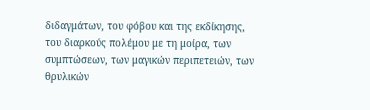διδαγμάτων, του φόβου και της εκδίκησης, του διαρκούς πολέμου με τη μοίρα, των συμπτώσεων, των μαγικών περιπετειών, των θρυλικών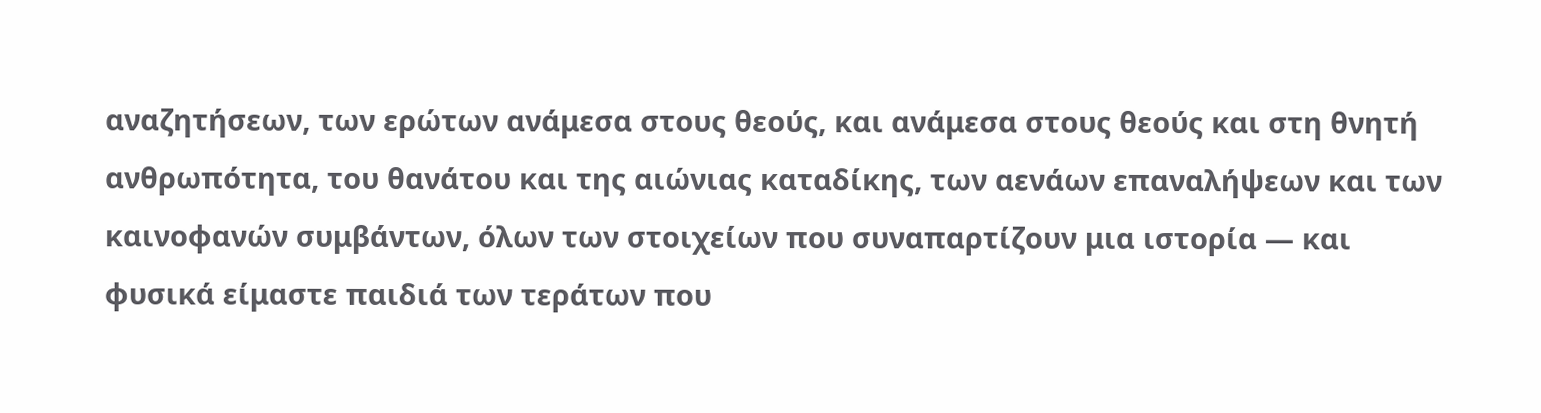αναζητήσεων, των ερώτων ανάμεσα στους θεούς, και ανάμεσα στους θεούς και στη θνητή ανθρωπότητα, του θανάτου και της αιώνιας καταδίκης, των αενάων επαναλήψεων και των καινοφανών συμβάντων, όλων των στοιχείων που συναπαρτίζουν μια ιστορία — και φυσικά είμαστε παιδιά των τεράτων που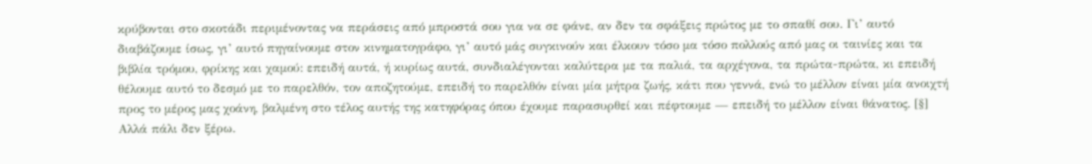κρύβονται στο σκοτάδι περιμένοντας να περάσεις από μπροστά σου για να σε φάνε, αν δεν τα σφάξεις πρώτος με το σπαθί σου. Γι’ αυτό διαβάζουμε ίσως, γι’ αυτό πηγαίνουμε στον κινηματογράφο, γι’ αυτό μάς συγκινούν και έλκουν τόσο μα τόσο πολλούς από μας οι ταινίες και τα βιβλία τρόμου, φρίκης και χαμού: επειδή αυτά, ή κυρίως αυτά, συνδιαλέγονται καλύτερα με τα παλιά, τα αρχέγονα, τα πρώτα-πρώτα, κι επειδή θέλουμε αυτό το δεσμό με το παρελθόν, τον αποζητούμε, επειδή το παρελθόν είναι μία μήτρα ζωής, κάτι που γεννά, ενώ το μέλλον είναι μία ανοιχτή προς το μέρος μας χοάνη, βαλμένη στο τέλος αυτής της κατηφόρας όπου έχουμε παρασυρθεί και πέφτουμε — επειδή το μέλλον είναι θάνατος. [§] Αλλά πάλι δεν ξέρω.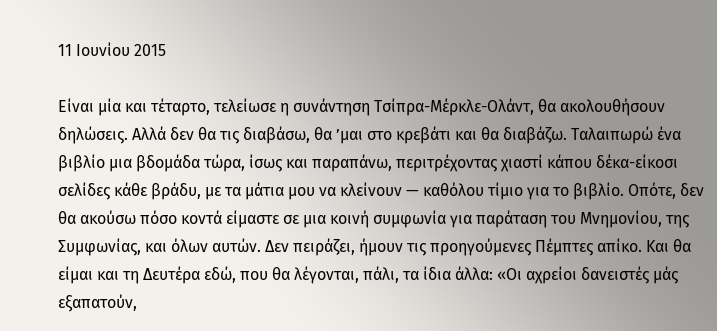11 Ιουνίου 2015

Είναι μία και τέταρτο, τελείωσε η συνάντηση Τσίπρα-Μέρκλε-Ολάντ, θα ακολουθήσουν δηλώσεις. Αλλά δεν θα τις διαβάσω, θα ’μαι στο κρεβάτι και θα διαβάζω. Ταλαιπωρώ ένα βιβλίο μια βδομάδα τώρα, ίσως και παραπάνω, περιτρέχοντας χιαστί κάπου δέκα-είκοσι σελίδες κάθε βράδυ, με τα μάτια μου να κλείνουν — καθόλου τίμιο για το βιβλίο. Οπότε, δεν θα ακούσω πόσο κοντά είμαστε σε μια κοινή συμφωνία για παράταση του Μνημονίου, της Συμφωνίας, και όλων αυτών. Δεν πειράζει, ήμουν τις προηγούμενες Πέμπτες απίκο. Και θα είμαι και τη Δευτέρα εδώ, που θα λέγονται, πάλι, τα ίδια άλλα: «Οι αχρείοι δανειστές μάς εξαπατούν,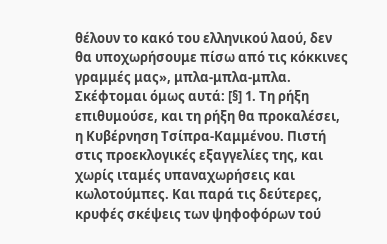θέλουν το κακό του ελληνικού λαού, δεν θα υποχωρήσουμε πίσω από τις κόκκινες γραμμές μας», μπλα-μπλα-μπλα. Σκέφτομαι όμως αυτά: [§] 1. Τη ρήξη επιθυμούσε, και τη ρήξη θα προκαλέσει, η Κυβέρνηση Τσίπρα-Καμμένου. Πιστή στις προεκλογικές εξαγγελίες της, και χωρίς ιταμές υπαναχωρήσεις και κωλοτούμπες. Και παρά τις δεύτερες, κρυφές σκέψεις των ψηφοφόρων τού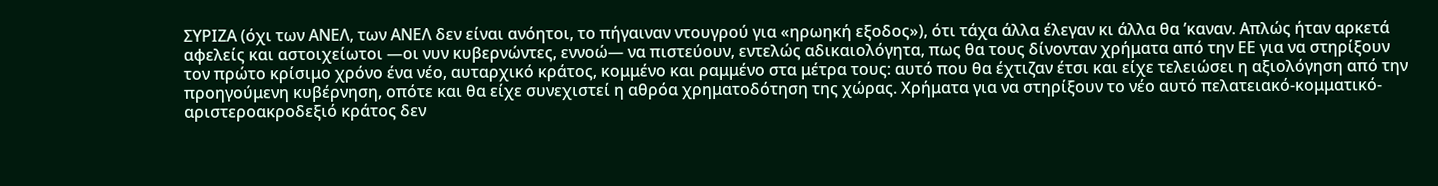ΣΥΡΙΖΑ (όχι των ΑΝΕΛ, των ΑΝΕΛ δεν είναι ανόητοι, το πήγαιναν ντουγρού για «ηρωηκή εξοδος»), ότι τάχα άλλα έλεγαν κι άλλα θα ’καναν. Απλώς ήταν αρκετά αφελείς και αστοιχείωτοι —οι νυν κυβερνώντες, εννοώ— να πιστεύουν, εντελώς αδικαιολόγητα, πως θα τους δίνονταν χρήματα από την ΕΕ για να στηρίξουν τον πρώτο κρίσιμο χρόνο ένα νέο, αυταρχικό κράτος, κομμένο και ραμμένο στα μέτρα τους: αυτό που θα έχτιζαν έτσι και είχε τελειώσει η αξιολόγηση από την προηγούμενη κυβέρνηση, οπότε και θα είχε συνεχιστεί η αθρόα χρηματοδότηση της χώρας. Χρήματα για να στηρίξουν το νέο αυτό πελατειακό-κομματικό-αριστεροακροδεξιό κράτος δεν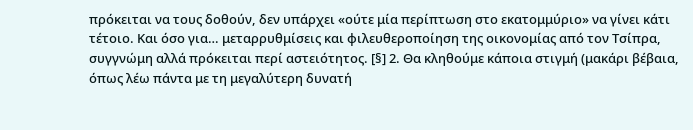πρόκειται να τους δοθούν, δεν υπάρχει «ούτε μία περίπτωση στο εκατομμύριο» να γίνει κάτι τέτοιο. Και όσο για… μεταρρυθμίσεις και φιλευθεροποίηση της οικονομίας από τον Τσίπρα, συγγνώμη αλλά πρόκειται περί αστειότητος. [§] 2. Θα κληθούμε κάποια στιγμή (μακάρι βέβαια, όπως λέω πάντα με τη μεγαλύτερη δυνατή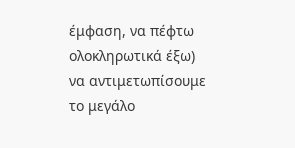έμφαση, να πέφτω ολοκληρωτικά έξω) να αντιμετωπίσουμε το μεγάλο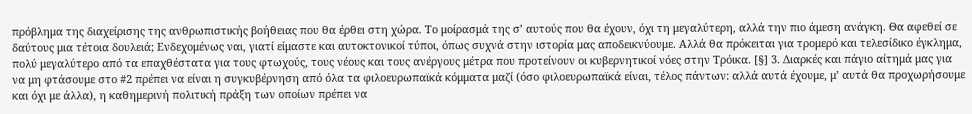πρόβλημα της διαχείρισης της ανθρωπιστικής βοήθειας που θα έρθει στη χώρα. Το μοίρασμά της σ’ αυτούς που θα έχουν, όχι τη μεγαλύτερη, αλλά την πιο άμεση ανάγκη. Θα αφεθεί σε δαύτους μια τέτοια δουλειά; Ενδεχομένως ναι, γιατί είμαστε και αυτοκτονικοί τύποι, όπως συχνά στην ιστορία μας αποδεικνύουμε. Αλλά θα πρόκειται για τρομερό και τελεσίδικο έγκλημα, πολύ μεγαλύτερο από τα επαχθέστατα για τους φτωχούς, τους νέους και τους ανέργους μέτρα που προτείνουν οι κυβερνητικοί νόες στην Τρόικα. [§] 3. Διαρκές και πάγιο αίτημά μας για να μη φτάσουμε στο #2 πρέπει να είναι η συγκυβέρνηση από όλα τα φιλοευρωπαϊκά κόμματα μαζί (όσο φιλοευρωπαϊκά είναι, τέλος πάντων: αλλά αυτά έχουμε, μ’ αυτά θα προχωρήσουμε και όχι με άλλα), η καθημερινή πολιτική πράξη των οποίων πρέπει να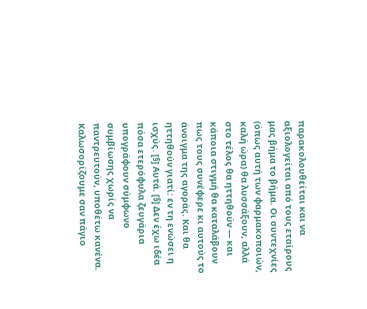παρακολουθείται και να αξιολογείται από τους εταίρους μας βήμα το βήμα. Οι συντεχνίες (όπως αυτή των φαρμακοποιών, καλή ώρα) θα λυσσάξουν, αλλά στο τέλος θα ηττηθούν — και κάποια στιγμή θα καταλάβουν πως τους συνέφερε κι αυτούς το άνοιγμα της αγοράς. Και θα ηττηθούν γιατί: εν τη ενώσει η ισχύς. [§] Αυτά. [§] Δεν έχω ιδέα πόσα ετερόφυλα ζευγάρια υπογράφουν σύμφωνο συμβίωσης χωρίς να παντρευτούν, υποθέτω κανένα. Καλωσορίζουμε σαν πάγιο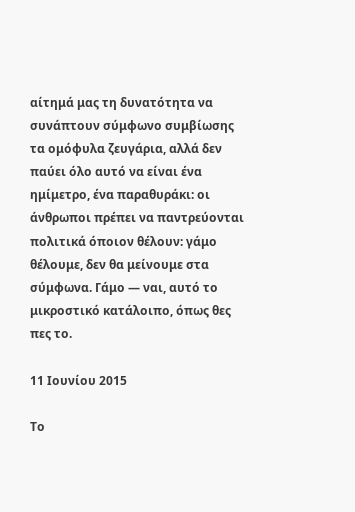αίτημά μας τη δυνατότητα να συνάπτουν σύμφωνο συμβίωσης τα ομόφυλα ζευγάρια, αλλά δεν παύει όλο αυτό να είναι ένα ημίμετρο, ένα παραθυράκι: οι άνθρωποι πρέπει να παντρεύονται πολιτικά όποιον θέλουν: γάμο θέλουμε, δεν θα μείνουμε στα σύμφωνα. Γάμο — ναι, αυτό το μικροστικό κατάλοιπο, όπως θες πες το.

11 Ιουνίου 2015

Το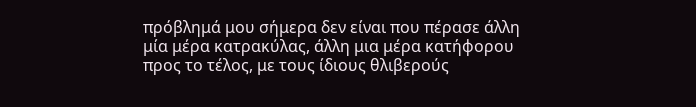πρόβλημά μου σήμερα δεν είναι που πέρασε άλλη μία μέρα κατρακύλας, άλλη μια μέρα κατήφορου προς το τέλος, με τους ίδιους θλιβερούς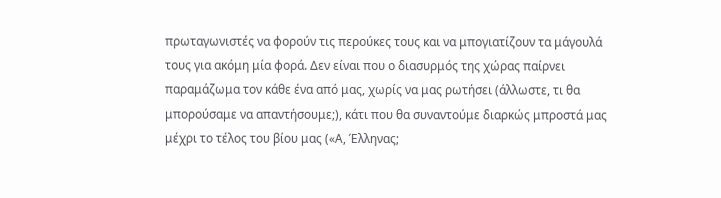πρωταγωνιστές να φορούν τις περούκες τους και να μπογιατίζουν τα μάγουλά τους για ακόμη μία φορά. Δεν είναι που ο διασυρμός της χώρας παίρνει παραμάζωμα τον κάθε ένα από μας, χωρίς να μας ρωτήσει (άλλωστε, τι θα μπορούσαμε να απαντήσουμε;), κάτι που θα συναντούμε διαρκώς μπροστά μας μέχρι το τέλος του βίου μας («Α, Έλληνας;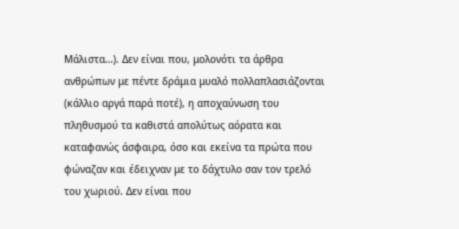Μάλιστα…). Δεν είναι που, μολονότι τα άρθρα ανθρώπων με πέντε δράμια μυαλό πολλαπλασιάζονται (κάλλιο αργά παρά ποτέ), η αποχαύνωση του πληθυσμού τα καθιστά απολύτως αόρατα και καταφανώς άσφαιρα, όσο και εκείνα τα πρώτα που φώναζαν και έδειχναν με το δάχτυλο σαν τον τρελό του χωριού. Δεν είναι που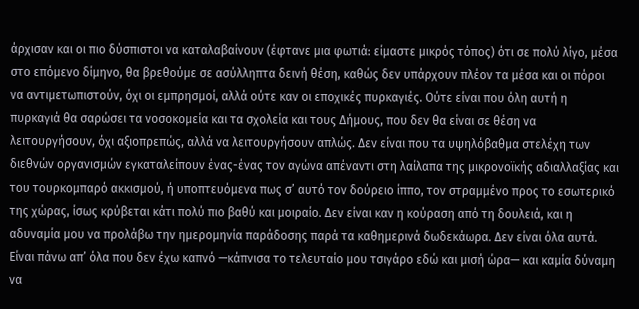άρχισαν και οι πιο δύσπιστοι να καταλαβαίνουν (έφτανε μια φωτιά: είμαστε μικρός τόπος) ότι σε πολύ λίγο, μέσα στο επόμενο δίμηνο, θα βρεθούμε σε ασύλληπτα δεινή θέση, καθώς δεν υπάρχουν πλέον τα μέσα και οι πόροι να αντιμετωπιστούν, όχι οι εμπρησμοί, αλλά ούτε καν οι εποχικές πυρκαγιές. Ούτε είναι που όλη αυτή η πυρκαγιά θα σαρώσει τα νοσοκομεία και τα σχολεία και τους Δήμους, που δεν θα είναι σε θέση να λειτουργήσουν, όχι αξιοπρεπώς, αλλά να λειτουργήσουν απλώς. Δεν είναι που τα υψηλόβαθμα στελέχη των διεθνών οργανισμών εγκαταλείπουν ένας-ένας τον αγώνα απέναντι στη λαίλαπα της μικρονοϊκής αδιαλλαξίας και του τουρκομπαρό ακκισμού, ή υποπτευόμενα πως σ’ αυτό τον δούρειο ίππο, τον στραμμένο προς το εσωτερικό της χώρας, ίσως κρύβεται κάτι πολύ πιο βαθύ και μοιραίο. Δεν είναι καν η κούραση από τη δουλειά, και η αδυναμία μου να προλάβω την ημερομηνία παράδοσης παρά τα καθημερινά δωδεκάωρα. Δεν είναι όλα αυτά. Είναι πάνω απ’ όλα που δεν έχω καπνό —κάπνισα το τελευταίο μου τσιγάρο εδώ και μισή ώρα— και καμία δύναμη να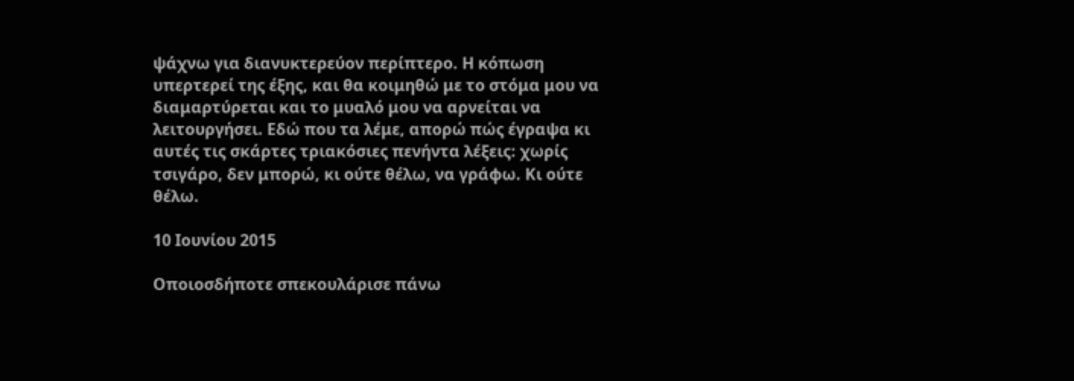ψάχνω για διανυκτερεύον περίπτερο. Η κόπωση υπερτερεί της έξης, και θα κοιμηθώ με το στόμα μου να διαμαρτύρεται και το μυαλό μου να αρνείται να λειτουργήσει. Εδώ που τα λέμε, απορώ πώς έγραψα κι αυτές τις σκάρτες τριακόσιες πενήντα λέξεις: χωρίς τσιγάρο, δεν μπορώ, κι ούτε θέλω, να γράφω. Κι ούτε θέλω.

10 Ιουνίου 2015

Οποιοσδήποτε σπεκουλάρισε πάνω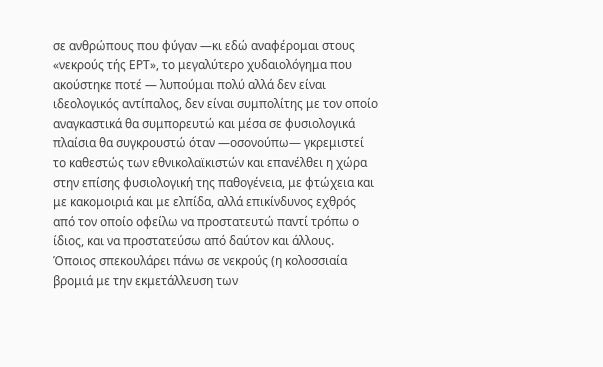σε ανθρώπους που φύγαν —κι εδώ αναφέρομαι στους «νεκρούς τής ΕΡΤ», το μεγαλύτερο χυδαιολόγημα που ακούστηκε ποτέ — λυπούμαι πολύ αλλά δεν είναι ιδεολογικός αντίπαλος, δεν είναι συμπολίτης με τον οποίο αναγκαστικά θα συμπορευτώ και μέσα σε φυσιολογικά πλαίσια θα συγκρουστώ όταν —οσονούπω— γκρεμιστεί το καθεστώς των εθνικολαϊκιστών και επανέλθει η χώρα στην επίσης φυσιολογική της παθογένεια, με φτώχεια και με κακομοιριά και με ελπίδα, αλλά επικίνδυνος εχθρός από τον οποίο οφείλω να προστατευτώ παντί τρόπω ο ίδιος, και να προστατεύσω από δαύτον και άλλους. Όποιος σπεκουλάρει πάνω σε νεκρούς (η κολοσσιαία βρομιά με την εκμετάλλευση των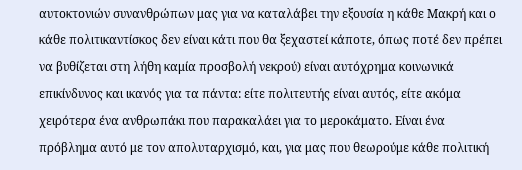αυτοκτονιών συνανθρώπων μας για να καταλάβει την εξουσία η κάθε Μακρή και ο κάθε πολιτικαντίσκος δεν είναι κάτι που θα ξεχαστεί κάποτε, όπως ποτέ δεν πρέπει να βυθίζεται στη λήθη καμία προσβολή νεκρού) είναι αυτόχρημα κοινωνικά επικίνδυνος και ικανός για τα πάντα: είτε πολιτευτής είναι αυτός, είτε ακόμα χειρότερα ένα ανθρωπάκι που παρακαλάει για το μεροκάματο. Είναι ένα πρόβλημα αυτό με τον απολυταρχισμό, και, για μας που θεωρούμε κάθε πολιτική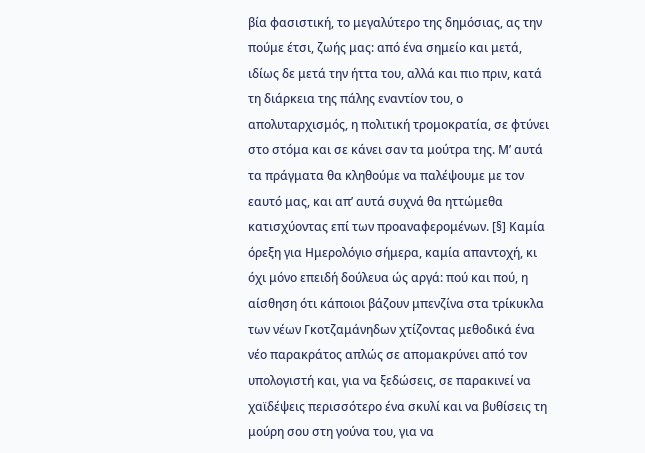βία φασιστική, το μεγαλύτερο της δημόσιας, ας την πούμε έτσι, ζωής μας: από ένα σημείο και μετά, ιδίως δε μετά την ήττα του, αλλά και πιο πριν, κατά τη διάρκεια της πάλης εναντίον του, ο απολυταρχισμός, η πολιτική τρομοκρατία, σε φτύνει στο στόμα και σε κάνει σαν τα μούτρα της. Μ’ αυτά τα πράγματα θα κληθούμε να παλέψουμε με τον εαυτό μας, και απ’ αυτά συχνά θα ηττώμεθα κατισχύοντας επί των προαναφερομένων. [§] Καμία όρεξη για Ημερολόγιο σήμερα, καμία απαντοχή, κι όχι μόνο επειδή δούλευα ώς αργά: πού και πού, η αίσθηση ότι κάποιοι βάζουν μπενζίνα στα τρίκυκλα των νέων Γκοτζαμάνηδων χτίζοντας μεθοδικά ένα νέο παρακράτος απλώς σε απομακρύνει από τον υπολογιστή και, για να ξεδώσεις, σε παρακινεί να χαϊδέψεις περισσότερο ένα σκυλί και να βυθίσεις τη μούρη σου στη γούνα του, για να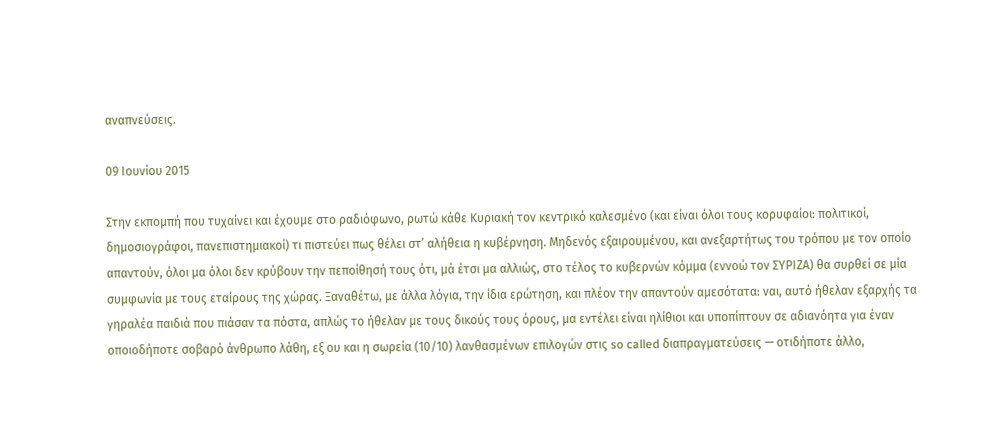αναπνεύσεις.

09 Ιουνίου 2015

Στην εκπομπή που τυχαίνει και έχουμε στο ραδιόφωνο, ρωτώ κάθε Κυριακή τον κεντρικό καλεσμένο (και είναι όλοι τους κορυφαίοι: πολιτικοί, δημοσιογράφοι, πανεπιστημιακοί) τι πιστεύει πως θέλει στ’ αλήθεια η κυβέρνηση. Μηδενός εξαιρουμένου, και ανεξαρτήτως του τρόπου με τον οποίο απαντούν, όλοι μα όλοι δεν κρύβουν την πεποίθησή τους ότι, μά έτσι μα αλλιώς, στο τέλος το κυβερνών κόμμα (εννοώ τον ΣΥΡΙΖΑ) θα συρθεί σε μία συμφωνία με τους εταίρους της χώρας. Ξαναθέτω, με άλλα λόγια, την ίδια ερώτηση, και πλέον την απαντούν αμεσότατα: ναι, αυτό ήθελαν εξαρχής τα γηραλέα παιδιά που πιάσαν τα πόστα, απλώς το ήθελαν με τους δικούς τους όρους, μα εντέλει είναι ηλίθιοι και υποπίπτουν σε αδιανόητα για έναν οποιοδήποτε σοβαρό άνθρωπο λάθη, εξ ου και η σωρεία (10/10) λανθασμένων επιλογών στις so called διαπραγματεύσεις — οτιδήποτε άλλο,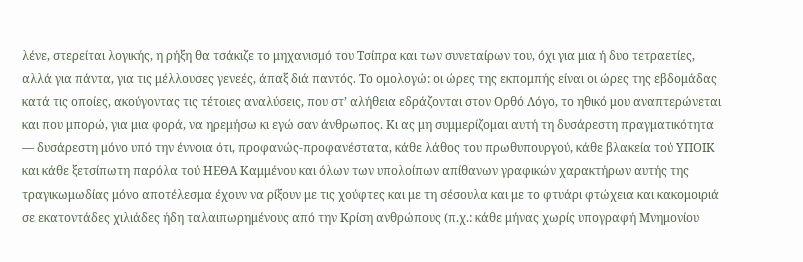λένε, στερείται λογικής, η ρήξη θα τσάκιζε το μηχανισμό του Τσίπρα και των συνεταίρων του, όχι για μια ή δυο τετραετίες, αλλά για πάντα, για τις μέλλουσες γενεές, άπαξ διά παντός. Το ομολογώ: οι ώρες της εκπομπής είναι οι ώρες της εβδομάδας κατά τις οποίες, ακούγοντας τις τέτοιες αναλύσεις, που στ’ αλήθεια εδράζονται στον Ορθό Λόγο, το ηθικό μου αναπτερώνεται και που μπορώ, για μια φορά, να ηρεμήσω κι εγώ σαν άνθρωπος. Κι ας μη συμμερίζομαι αυτή τη δυσάρεστη πραγματικότητα — δυσάρεστη μόνο υπό την έννοια ότι, προφανώς-προφανέστατα, κάθε λάθος του πρωθυπουργού, κάθε βλακεία τού ΥΠΟΙΚ και κάθε ξετσίπωτη παρόλα τού ΗΕΘΑ Καμμένου και όλων των υπολοίπων απίθανων γραφικών χαρακτήρων αυτής της τραγικωμωδίας μόνο αποτέλεσμα έχουν να ρίξουν με τις χούφτες και με τη σέσουλα και με το φτυάρι φτώχεια και κακομοιριά σε εκατοντάδες χιλιάδες ήδη ταλαιπωρημένους από την Κρίση ανθρώπους (π.χ.: κάθε μήνας χωρίς υπογραφή Μνημονίου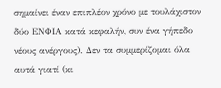σημαίνει έναν επιπλέον χρόνο με τουλάχιστον δύο ΕΝΦΙΑ κατά κεφαλήν, συν ένα γήπεδο νέους ανέργους). Δεν τα συμμερίζομαι όλα αυτά γιατί (κι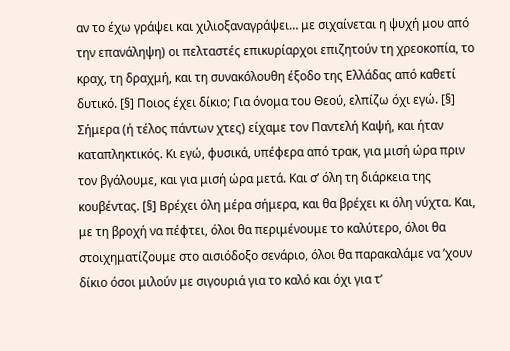αν το έχω γράψει και χιλιοξαναγράψει… με σιχαίνεται η ψυχή μου από την επανάληψη) οι πελταστές επικυρίαρχοι επιζητούν τη χρεοκοπία, το κραχ, τη δραχμή, και τη συνακόλουθη έξοδο της Ελλάδας από καθετί δυτικό. [§] Ποιος έχει δίκιο; Για όνομα του Θεού, ελπίζω όχι εγώ. [§] Σήμερα (ή τέλος πάντων χτες) είχαμε τον Παντελή Καψή, και ήταν καταπληκτικός. Κι εγώ, φυσικά, υπέφερα από τρακ, για μισή ώρα πριν τον βγάλουμε, και για μισή ώρα μετά. Και σ’ όλη τη διάρκεια της κουβέντας. [§] Βρέχει όλη μέρα σήμερα, και θα βρέχει κι όλη νύχτα. Και, με τη βροχή να πέφτει, όλοι θα περιμένουμε το καλύτερο, όλοι θα στοιχηματίζουμε στο αισιόδοξο σενάριο, όλοι θα παρακαλάμε να ’χουν δίκιο όσοι μιλούν με σιγουριά για το καλό και όχι για τ’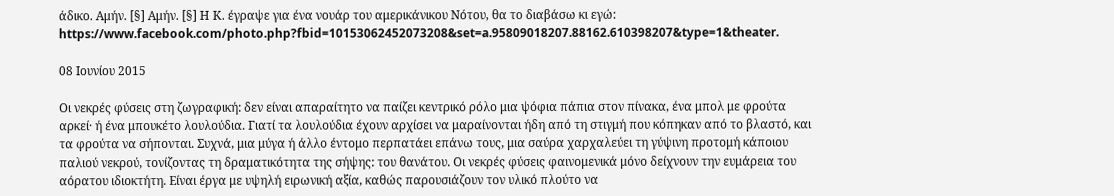άδικο. Αμήν. [§] Αμήν. [§] Η Κ. έγραψε για ένα νουάρ του αμερικάνικου Νότου, θα το διαβάσω κι εγώ: https://www.facebook.com/photo.php?fbid=10153062452073208&set=a.95809018207.88162.610398207&type=1&theater.

08 Ιουνίου 2015

Οι νεκρές φύσεις στη ζωγραφική: δεν είναι απαραίτητο να παίζει κεντρικό ρόλο μια ψόφια πάπια στον πίνακα, ένα μπολ με φρούτα αρκεί· ή ένα μπουκέτο λουλούδια. Γιατί τα λουλούδια έχουν αρχίσει να μαραίνονται ήδη από τη στιγμή που κόπηκαν από το βλαστό, και τα φρούτα να σήπονται. Συχνά, μια μύγα ή άλλο έντομο περπατάει επάνω τους, μια σαύρα χαρχαλεύει τη γύψινη προτομή κάποιου παλιού νεκρού, τονίζοντας τη δραματικότητα της σήψης: του θανάτου. Οι νεκρές φύσεις φαινομενικά μόνο δείχνουν την ευμάρεια του αόρατου ιδιοκτήτη. Είναι έργα με υψηλή ειρωνική αξία, καθώς παρουσιάζουν τον υλικό πλούτο να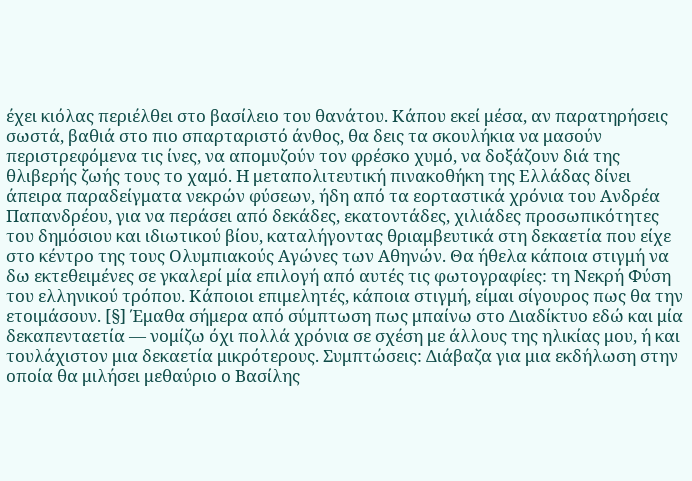έχει κιόλας περιέλθει στο βασίλειο του θανάτου. Κάπου εκεί μέσα, αν παρατηρήσεις σωστά, βαθιά στο πιο σπαρταριστό άνθος, θα δεις τα σκουλήκια να μασούν περιστρεφόμενα τις ίνες, να απομυζούν τον φρέσκο χυμό, να δοξάζουν διά της θλιβερής ζωής τους το χαμό. Η μεταπολιτευτική πινακοθήκη της Ελλάδας δίνει άπειρα παραδείγματα νεκρών φύσεων, ήδη από τα εορταστικά χρόνια του Ανδρέα Παπανδρέου, για να περάσει από δεκάδες, εκατοντάδες, χιλιάδες προσωπικότητες του δημόσιου και ιδιωτικού βίου, καταλήγοντας θριαμβευτικά στη δεκαετία που είχε στο κέντρο της τους Ολυμπιακούς Αγώνες των Αθηνών. Θα ήθελα κάποια στιγμή να δω εκτεθειμένες σε γκαλερί μία επιλογή από αυτές τις φωτογραφίες: τη Νεκρή Φύση του ελληνικού τρόπου. Κάποιοι επιμελητές, κάποια στιγμή, είμαι σίγουρος πως θα την ετοιμάσουν. [§] Έμαθα σήμερα από σύμπτωση πως μπαίνω στο Διαδίκτυο εδώ και μία δεκαπενταετία — νομίζω όχι πολλά χρόνια σε σχέση με άλλους της ηλικίας μου, ή και τουλάχιστον μια δεκαετία μικρότερους. Συμπτώσεις: Διάβαζα για μια εκδήλωση στην οποία θα μιλήσει μεθαύριο ο Βασίλης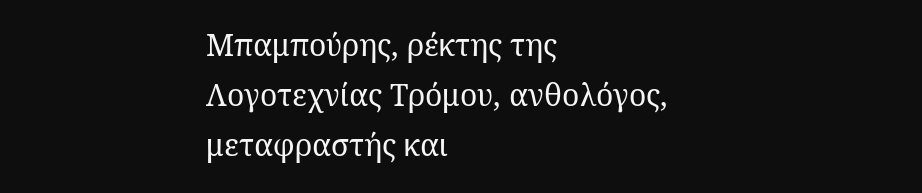Μπαμπούρης, ρέκτης της Λογοτεχνίας Τρόμου, ανθολόγος, μεταφραστής και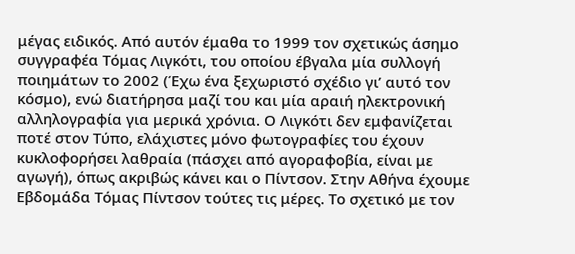μέγας ειδικός. Από αυτόν έμαθα το 1999 τον σχετικώς άσημο συγγραφέα Τόμας Λιγκότι, του οποίου έβγαλα μία συλλογή ποιημάτων το 2002 (Έχω ένα ξεχωριστό σχέδιο γι’ αυτό τον κόσμο), ενώ διατήρησα μαζί του και μία αραιή ηλεκτρονική αλληλογραφία για μερικά χρόνια. Ο Λιγκότι δεν εμφανίζεται ποτέ στον Τύπο, ελάχιστες μόνο φωτογραφίες του έχουν κυκλοφορήσει λαθραία (πάσχει από αγοραφοβία, είναι με αγωγή), όπως ακριβώς κάνει και ο Πίντσον. Στην Αθήνα έχουμε Εβδομάδα Τόμας Πίντσον τούτες τις μέρες. Το σχετικό με τον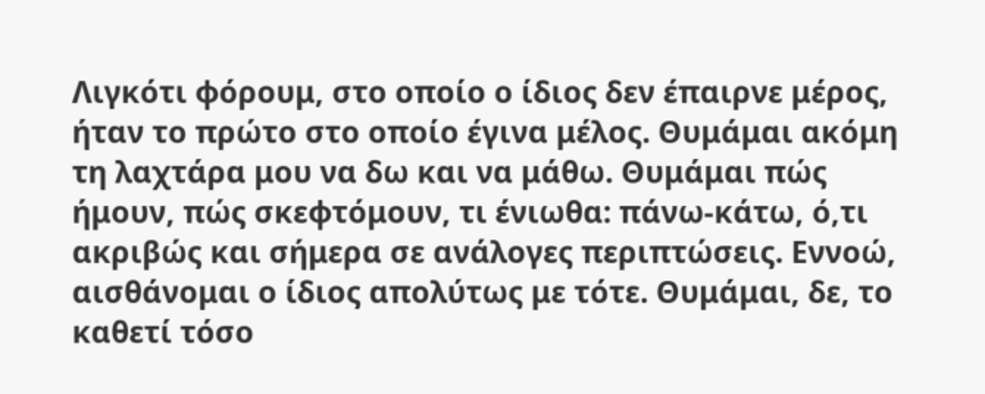Λιγκότι φόρουμ, στο οποίο ο ίδιος δεν έπαιρνε μέρος, ήταν το πρώτο στο οποίο έγινα μέλος. Θυμάμαι ακόμη τη λαχτάρα μου να δω και να μάθω. Θυμάμαι πώς ήμουν, πώς σκεφτόμουν, τι ένιωθα: πάνω-κάτω, ό,τι ακριβώς και σήμερα σε ανάλογες περιπτώσεις. Εννοώ, αισθάνομαι ο ίδιος απολύτως με τότε. Θυμάμαι, δε, το καθετί τόσο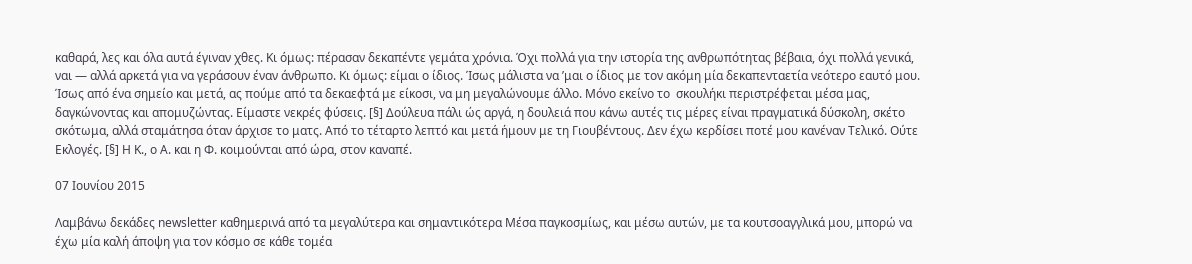καθαρά, λες και όλα αυτά έγιναν χθες. Κι όμως: πέρασαν δεκαπέντε γεμάτα χρόνια. Όχι πολλά για την ιστορία της ανθρωπότητας βέβαια, όχι πολλά γενικά, ναι — αλλά αρκετά για να γεράσουν έναν άνθρωπο. Κι όμως: είμαι ο ίδιος. Ίσως μάλιστα να ’μαι ο ίδιος με τον ακόμη μία δεκαπενταετία νεότερο εαυτό μου. Ίσως από ένα σημείο και μετά, ας πούμε από τα δεκαεφτά με είκοσι, να μη μεγαλώνουμε άλλο. Μόνο εκείνο το  σκουλήκι περιστρέφεται μέσα μας, δαγκώνοντας και απομυζώντας. Είμαστε νεκρές φύσεις. [§] Δούλευα πάλι ώς αργά, η δουλειά που κάνω αυτές τις μέρες είναι πραγματικά δύσκολη, σκέτο σκότωμα, αλλά σταμάτησα όταν άρχισε το ματς. Από το τέταρτο λεπτό και μετά ήμουν με τη Γιουβέντους. Δεν έχω κερδίσει ποτέ μου κανέναν Τελικό. Ούτε Εκλογές. [§] Η Κ., ο Α. και η Φ. κοιμούνται από ώρα, στον καναπέ.

07 Ιουνίου 2015

Λαμβάνω δεκάδες newsletter καθημερινά από τα μεγαλύτερα και σημαντικότερα Μέσα παγκοσμίως, και μέσω αυτών, με τα κουτσοαγγλικά μου, μπορώ να έχω μία καλή άποψη για τον κόσμο σε κάθε τομέα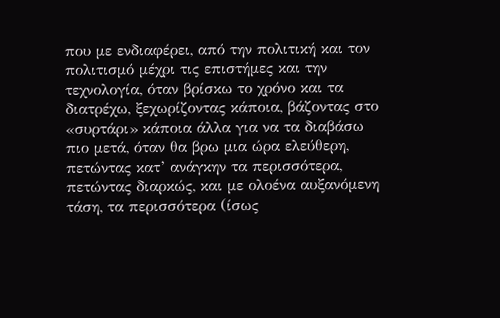που με ενδιαφέρει, από την πολιτική και τον πολιτισμό μέχρι τις επιστήμες και την τεχνολογία, όταν βρίσκω το χρόνο και τα διατρέχω, ξεχωρίζοντας κάποια, βάζοντας στο «συρτάρι» κάποια άλλα για να τα διαβάσω πιο μετά, όταν θα βρω μια ώρα ελεύθερη, πετώντας κατ’ ανάγκην τα περισσότερα, πετώντας διαρκώς, και με ολοένα αυξανόμενη τάση, τα περισσότερα (ίσως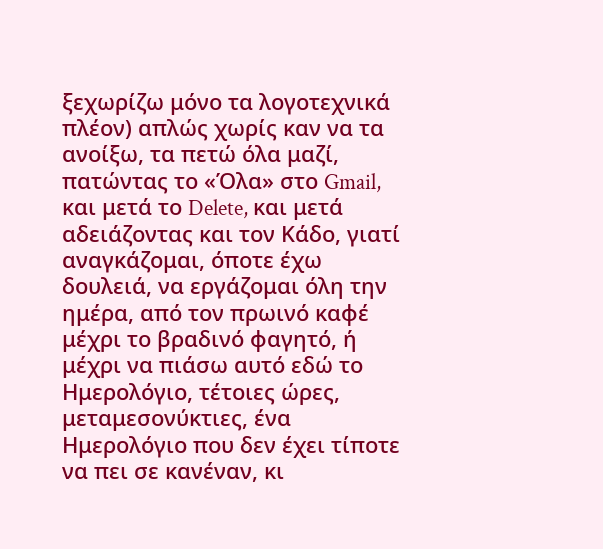ξεχωρίζω μόνο τα λογοτεχνικά πλέον) απλώς χωρίς καν να τα ανοίξω, τα πετώ όλα μαζί, πατώντας το «Όλα» στο Gmail, και μετά το Delete, και μετά αδειάζοντας και τον Κάδο, γιατί αναγκάζομαι, όποτε έχω δουλειά, να εργάζομαι όλη την ημέρα, από τον πρωινό καφέ μέχρι το βραδινό φαγητό, ή μέχρι να πιάσω αυτό εδώ το Ημερολόγιο, τέτοιες ώρες, μεταμεσονύκτιες, ένα Ημερολόγιο που δεν έχει τίποτε να πει σε κανέναν, κι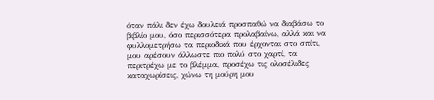όταν πάλι δεν έχω δουλειά προσπαθώ να διαβάσω το βιβλίο μου, όσο περισσότερα προλαβαίνω, αλλά και να φυλλομετρήσω τα περιοδικά που έρχονται στο σπίτι, μου αρέσουν άλλωστε πιο πολύ στο χαρτί, τα περιτρέχω με το βλέμμα, προσέχω τις ολοσέλιδες καταχωρίσεις, χώνω τη μούρη μου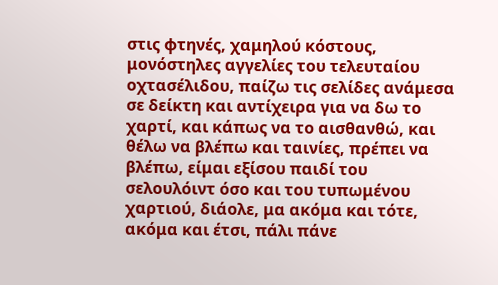στις φτηνές, χαμηλού κόστους, μονόστηλες αγγελίες του τελευταίου οχτασέλιδου, παίζω τις σελίδες ανάμεσα σε δείκτη και αντίχειρα για να δω το χαρτί, και κάπως να το αισθανθώ, και θέλω να βλέπω και ταινίες, πρέπει να βλέπω, είμαι εξίσου παιδί του σελουλόιντ όσο και του τυπωμένου χαρτιού, διάολε, μα ακόμα και τότε, ακόμα και έτσι, πάλι πάνε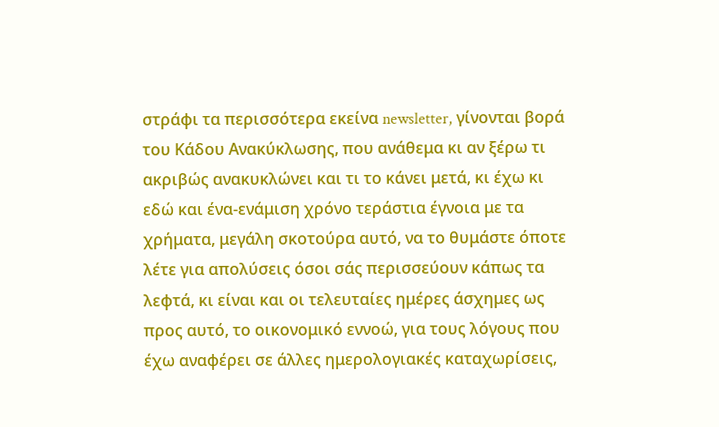στράφι τα περισσότερα εκείνα newsletter, γίνονται βορά του Κάδου Ανακύκλωσης, που ανάθεμα κι αν ξέρω τι ακριβώς ανακυκλώνει και τι το κάνει μετά, κι έχω κι εδώ και ένα-ενάμιση χρόνο τεράστια έγνοια με τα χρήματα, μεγάλη σκοτούρα αυτό, να το θυμάστε όποτε λέτε για απολύσεις όσοι σάς περισσεύουν κάπως τα λεφτά, κι είναι και οι τελευταίες ημέρες άσχημες ως προς αυτό, το οικονομικό εννοώ, για τους λόγους που έχω αναφέρει σε άλλες ημερολογιακές καταχωρίσεις,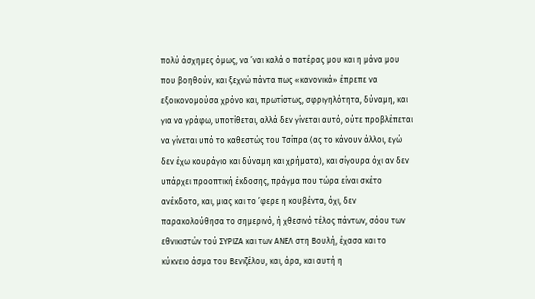πολύ άσχημες όμως, να ’ναι καλά ο πατέρας μου και η μάνα μου που βοηθούν, και ξεχνώ πάντα πως «κανονικά» έπρεπε να εξοικονομούσα χρόνο και, πρωτίστως, σφριγηλότητα, δύναμη, και για να γράφω, υποτίθεται, αλλά δεν γίνεται αυτό, ούτε προβλέπεται να γίνεται υπό το καθεστώς του Τσίπρα (ας το κάνουν άλλοι, εγώ δεν έχω κουράγιο και δύναμη και χρήματα), και σίγουρα όχι αν δεν υπάρχει προοπτική έκδοσης, πράγμα που τώρα είναι σκέτο ανέκδοτο, και, μιας και το ’φερε η κουβέντα, όχι, δεν παρακολούθησα το σημερινό, ή χθεσινό τέλος πάντων, σόου των εθνικιστών τού ΣΥΡΙΖΑ και των ΑΝΕΛ στη Βουλή, έχασα και το κύκνειο άσμα του Βενιζέλου, και, άρα, και αυτή η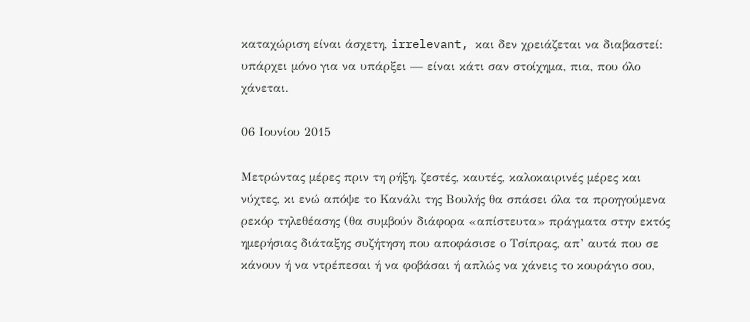καταχώριση είναι άσχετη, irrelevant, και δεν χρειάζεται να διαβαστεί: υπάρχει μόνο για να υπάρξει — είναι κάτι σαν στοίχημα, πια, που όλο χάνεται.

06 Ιουνίου 2015

Μετρώντας μέρες πριν τη ρήξη, ζεστές, καυτές, καλοκαιρινές μέρες και νύχτες, κι ενώ απόψε το Κανάλι της Βουλής θα σπάσει όλα τα προηγούμενα ρεκόρ τηλεθέασης (θα συμβούν διάφορα «απίστευτα» πράγματα στην εκτός ημερήσιας διάταξης συζήτηση που αποφάσισε ο Τσίπρας, απ’ αυτά που σε κάνουν ή να ντρέπεσαι ή να φοβάσαι ή απλώς να χάνεις το κουράγιο σου,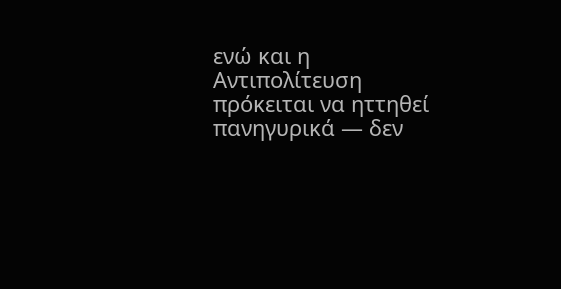ενώ και η Αντιπολίτευση πρόκειται να ηττηθεί πανηγυρικά — δεν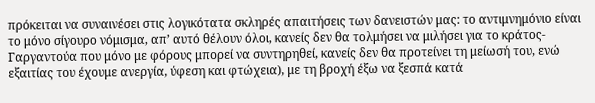πρόκειται να συναινέσει στις λογικότατα σκληρές απαιτήσεις των δανειστών μας: το αντιμνημόνιο είναι το μόνο σίγουρο νόμισμα, απ’ αυτό θέλουν όλοι, κανείς δεν θα τολμήσει να μιλήσει για το κράτος-Γαργαντούα που μόνο με φόρους μπορεί να συντηρηθεί, κανείς δεν θα προτείνει τη μείωσή του, ενώ εξαιτίας του έχουμε ανεργία, ύφεση και φτώχεια), με τη βροχή έξω να ξεσπά κατά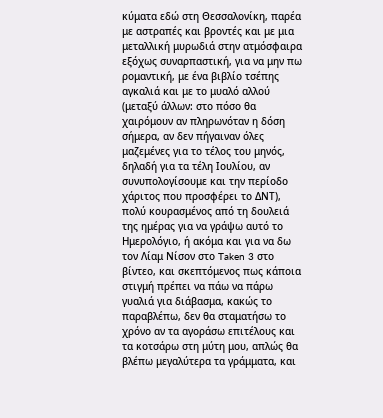κύματα εδώ στη Θεσσαλονίκη, παρέα με αστραπές και βροντές και με μια μεταλλική μυρωδιά στην ατμόσφαιρα εξόχως συναρπαστική, για να μην πω ρομαντική, με ένα βιβλίο τσέπης αγκαλιά και με το μυαλό αλλού (μεταξύ άλλων: στο πόσο θα χαιρόμουν αν πληρωνόταν η δόση σήμερα, αν δεν πήγαιναν όλες μαζεμένες για το τέλος του μηνός, δηλαδή για τα τέλη Ιουλίου, αν συνυπολογίσουμε και την περίοδο χάριτος που προσφέρει το ΔΝΤ), πολύ κουρασμένος από τη δουλειά της ημέρας για να γράψω αυτό το Ημερολόγιο, ή ακόμα και για να δω τον Λίαμ Νίσον στο Taken 3 στο βίντεο, και σκεπτόμενος πως κάποια στιγμή πρέπει να πάω να πάρω γυαλιά για διάβασμα, κακώς το παραβλέπω, δεν θα σταματήσω το χρόνο αν τα αγοράσω επιτέλους και τα κοτσάρω στη μύτη μου, απλώς θα βλέπω μεγαλύτερα τα γράμματα, και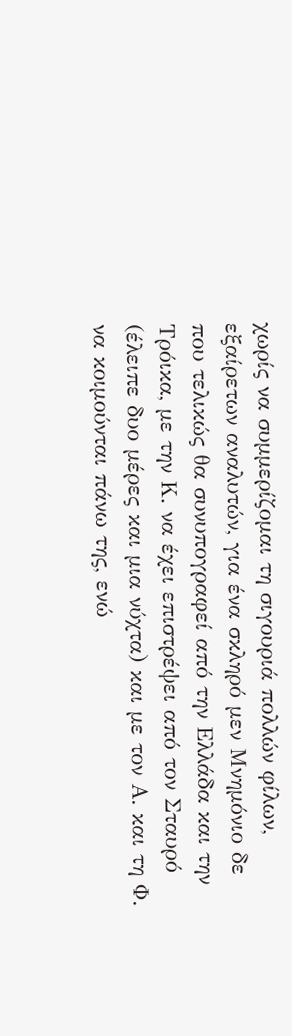χωρίς να συμμερίζομαι τη σιγουριά πολλών φίλων, εξαίρετων αναλυτών, για ένα σκληρό μεν Μνημόνιο δε που τελικώς θα συνυπογραφεί από την Ελλάδα και την Τρόικα, με την Κ. να έχει επιστρέψει από τον Σταυρό (έλειπε δυο μέρες και μια νύχτα) και με τον Α. και τη Φ. να κοιμούνται πάνω της, ενώ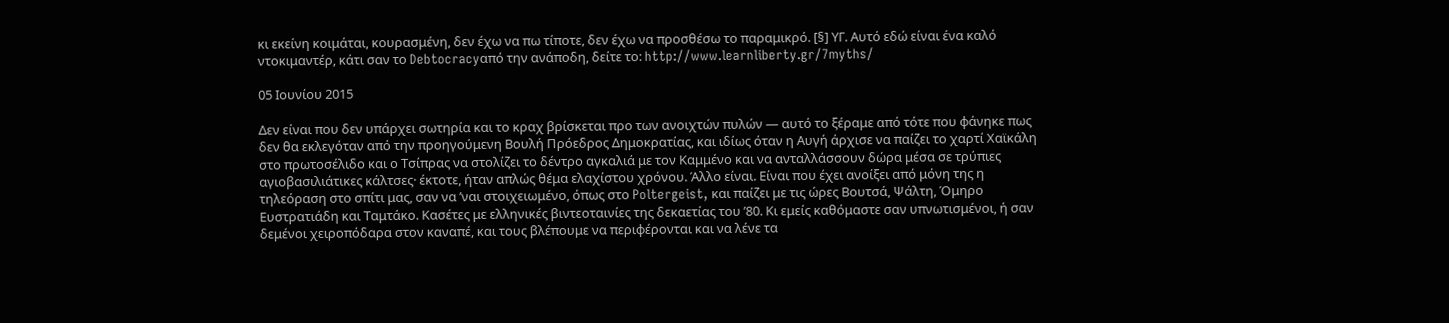κι εκείνη κοιμάται, κουρασμένη, δεν έχω να πω τίποτε, δεν έχω να προσθέσω το παραμικρό. [§] ΥΓ. Αυτό εδώ είναι ένα καλό ντοκιμαντέρ, κάτι σαν το Debtocracyαπό την ανάποδη, δείτε το: http://www.learnliberty.gr/7myths/

05 Ιουνίου 2015

Δεν είναι που δεν υπάρχει σωτηρία και το κραχ βρίσκεται προ των ανοιχτών πυλών — αυτό το ξέραμε από τότε που φάνηκε πως δεν θα εκλεγόταν από την προηγούμενη Βουλή Πρόεδρος Δημοκρατίας, και ιδίως όταν η Αυγή άρχισε να παίζει το χαρτί Χαϊκάλη στο πρωτοσέλιδο και ο Τσίπρας να στολίζει το δέντρο αγκαλιά με τον Καμμένο και να ανταλλάσσουν δώρα μέσα σε τρύπιες αγιοβασιλιάτικες κάλτσες· έκτοτε, ήταν απλώς θέμα ελαχίστου χρόνου. Άλλο είναι. Είναι που έχει ανοίξει από μόνη της η τηλεόραση στο σπίτι μας, σαν να ’ναι στοιχειωμένο, όπως στο Poltergeist, και παίζει με τις ώρες Βουτσά, Ψάλτη, Όμηρο Ευστρατιάδη και Ταμτάκο. Κασέτες με ελληνικές βιντεοταινίες της δεκαετίας του ’80. Κι εμείς καθόμαστε σαν υπνωτισμένοι, ή σαν δεμένοι χειροπόδαρα στον καναπέ, και τους βλέπουμε να περιφέρονται και να λένε τα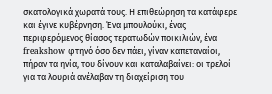σκατολογικά χωρατά τους. Η επιθεώρηση τα κατάφερε και έγινε κυβέρνηση. Ένα μπουλούκι, ένας περιφερόμενος θίασος τερατωδών ποικιλιών, ένα freakshow φτηνό όσο δεν πάει, γίναν καπεταναίοι, πήραν τα ηνία, του δίνουν και καταλαβαίνει: οι τρελοί για τα λουριά ανέλαβαν τη διαχείριση του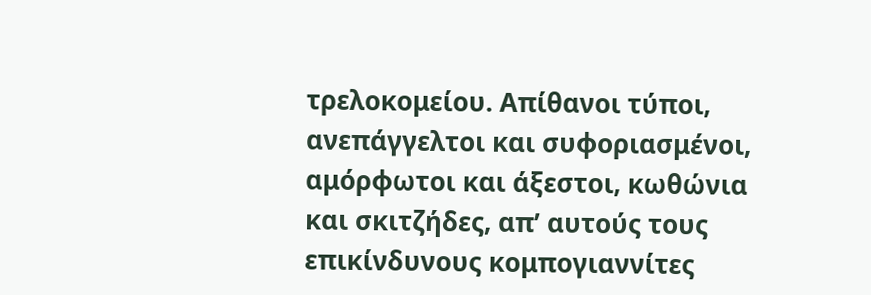τρελοκομείου. Απίθανοι τύποι, ανεπάγγελτοι και συφοριασμένοι, αμόρφωτοι και άξεστοι, κωθώνια και σκιτζήδες, απ’ αυτούς τους επικίνδυνους κομπογιαννίτες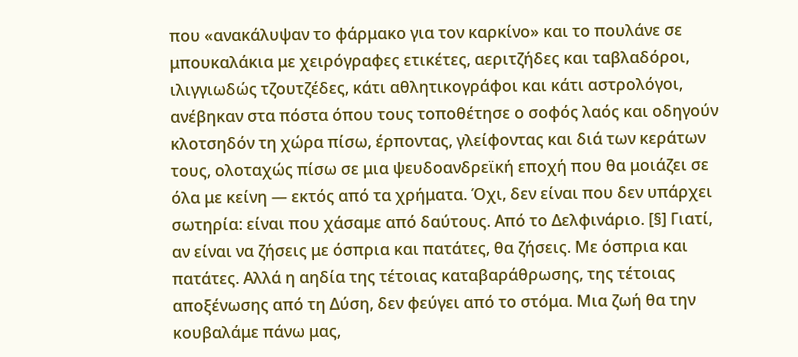που «ανακάλυψαν το φάρμακο για τον καρκίνο» και το πουλάνε σε μπουκαλάκια με χειρόγραφες ετικέτες, αεριτζήδες και ταβλαδόροι, ιλιγγιωδώς τζουτζέδες, κάτι αθλητικογράφοι και κάτι αστρολόγοι, ανέβηκαν στα πόστα όπου τους τοποθέτησε ο σοφός λαός και οδηγούν κλοτσηδόν τη χώρα πίσω, έρποντας, γλείφοντας και διά των κεράτων τους, ολοταχώς πίσω σε μια ψευδοανδρεϊκή εποχή που θα μοιάζει σε όλα με κείνη — εκτός από τα χρήματα. Όχι, δεν είναι που δεν υπάρχει σωτηρία: είναι που χάσαμε από δαύτους. Από το Δελφινάριο. [§] Γιατί, αν είναι να ζήσεις με όσπρια και πατάτες, θα ζήσεις. Με όσπρια και πατάτες. Αλλά η αηδία της τέτοιας καταβαράθρωσης, της τέτοιας αποξένωσης από τη Δύση, δεν φεύγει από το στόμα. Μια ζωή θα την κουβαλάμε πάνω μας,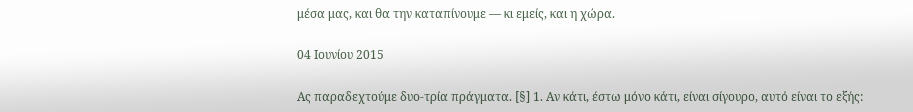μέσα μας, και θα την καταπίνουμε — κι εμείς, και η χώρα.

04 Ιουνίου 2015

Ας παραδεχτούμε δυο-τρία πράγματα. [§] 1. Αν κάτι, έστω μόνο κάτι, είναι σίγουρο, αυτό είναι το εξής: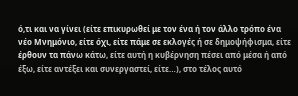ό,τι και να γίνει (είτε επικυρωθεί με τον ένα ή τον άλλο τρόπο ένα νέο Μνημόνιο, είτε όχι, είτε πάμε σε εκλογές ή σε δημοψήφισμα, είτε έρθουν τα πάνω κάτω, είτε αυτή η κυβέρνηση πέσει από μέσα ή από έξω, είτε αντέξει και συνεργαστεί, είτε…), στο τέλος αυτό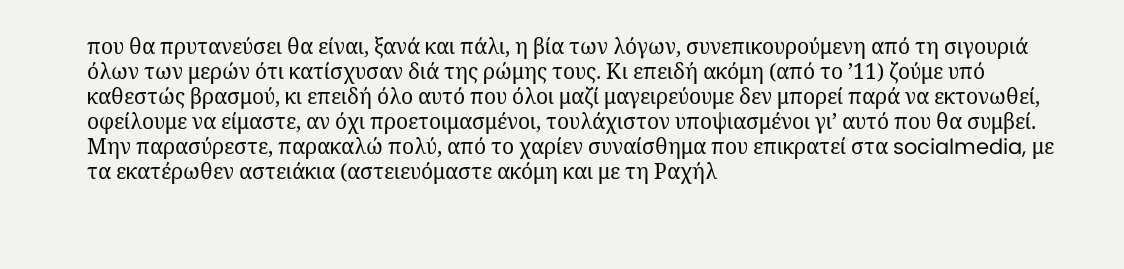που θα πρυτανεύσει θα είναι, ξανά και πάλι, η βία των λόγων, συνεπικουρούμενη από τη σιγουριά όλων των μερών ότι κατίσχυσαν διά της ρώμης τους. Κι επειδή ακόμη (από το ’11) ζούμε υπό καθεστώς βρασμού, κι επειδή όλο αυτό που όλοι μαζί μαγειρεύουμε δεν μπορεί παρά να εκτονωθεί, οφείλουμε να είμαστε, αν όχι προετοιμασμένοι, τουλάχιστον υποψιασμένοι γι’ αυτό που θα συμβεί. Μην παρασύρεστε, παρακαλώ πολύ, από το χαρίεν συναίσθημα που επικρατεί στα socialmedia, με τα εκατέρωθεν αστειάκια (αστειευόμαστε ακόμη και με τη Ραχήλ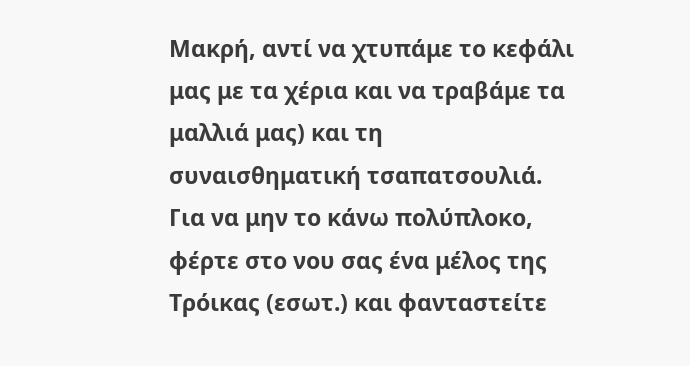Μακρή, αντί να χτυπάμε το κεφάλι μας με τα χέρια και να τραβάμε τα μαλλιά μας) και τη συναισθηματική τσαπατσουλιά. Για να μην το κάνω πολύπλοκο, φέρτε στο νου σας ένα μέλος της Τρόικας (εσωτ.) και φανταστείτε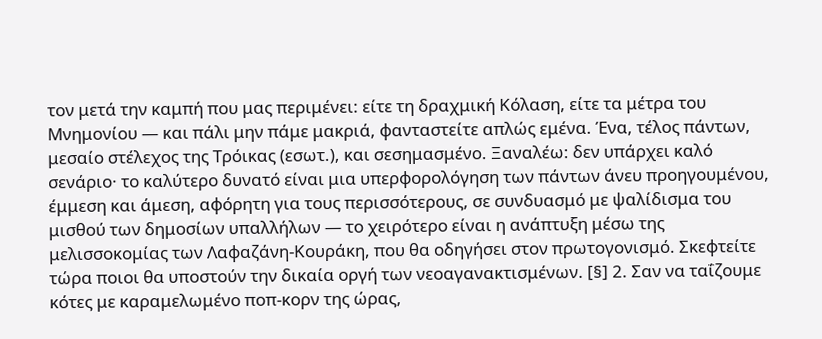τον μετά την καμπή που μας περιμένει: είτε τη δραχμική Κόλαση, είτε τα μέτρα του Μνημονίου — και πάλι μην πάμε μακριά, φανταστείτε απλώς εμένα. Ένα, τέλος πάντων, μεσαίο στέλεχος της Τρόικας (εσωτ.), και σεσημασμένο. Ξαναλέω: δεν υπάρχει καλό σενάριο· το καλύτερο δυνατό είναι μια υπερφορολόγηση των πάντων άνευ προηγουμένου, έμμεση και άμεση, αφόρητη για τους περισσότερους, σε συνδυασμό με ψαλίδισμα του μισθού των δημοσίων υπαλλήλων — το χειρότερο είναι η ανάπτυξη μέσω της μελισσοκομίας των Λαφαζάνη-Κουράκη, που θα οδηγήσει στον πρωτογονισμό. Σκεφτείτε τώρα ποιοι θα υποστούν την δικαία οργή των νεοαγανακτισμένων. [§] 2. Σαν να ταΐζουμε κότες με καραμελωμένο ποπ-κορν της ώρας,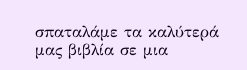σπαταλάμε τα καλύτερά μας βιβλία σε μια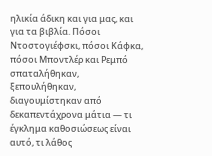ηλικία άδικη και για μας, και για τα βιβλία. Πόσοι Ντοστογιέφσκι, πόσοι Κάφκα, πόσοι Μποντλέρ και Ρεμπό σπαταλήθηκαν, ξεπουλήθηκαν, διαγουμίστηκαν από δεκαπεντάχρονα μάτια — τι έγκλημα καθοσιώσεως είναι αυτό, τι λάθος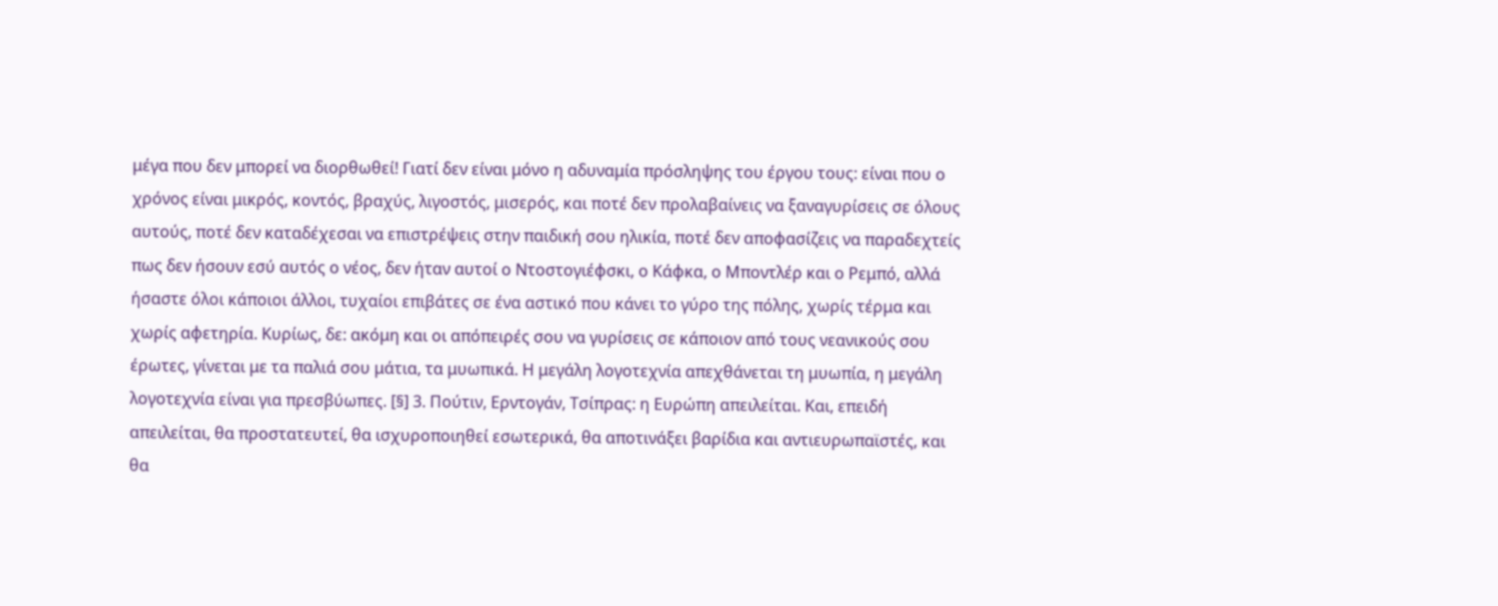μέγα που δεν μπορεί να διορθωθεί! Γιατί δεν είναι μόνο η αδυναμία πρόσληψης του έργου τους: είναι που ο χρόνος είναι μικρός, κοντός, βραχύς, λιγοστός, μισερός, και ποτέ δεν προλαβαίνεις να ξαναγυρίσεις σε όλους αυτούς, ποτέ δεν καταδέχεσαι να επιστρέψεις στην παιδική σου ηλικία, ποτέ δεν αποφασίζεις να παραδεχτείς πως δεν ήσουν εσύ αυτός ο νέος, δεν ήταν αυτοί ο Ντοστογιέφσκι, ο Κάφκα, ο Μποντλέρ και ο Ρεμπό, αλλά ήσαστε όλοι κάποιοι άλλοι, τυχαίοι επιβάτες σε ένα αστικό που κάνει το γύρο της πόλης, χωρίς τέρμα και χωρίς αφετηρία. Κυρίως, δε: ακόμη και οι απόπειρές σου να γυρίσεις σε κάποιον από τους νεανικούς σου έρωτες, γίνεται με τα παλιά σου μάτια, τα μυωπικά. Η μεγάλη λογοτεχνία απεχθάνεται τη μυωπία, η μεγάλη λογοτεχνία είναι για πρεσβύωπες. [§] 3. Πούτιν, Ερντογάν, Τσίπρας: η Ευρώπη απειλείται. Και, επειδή απειλείται, θα προστατευτεί, θα ισχυροποιηθεί εσωτερικά, θα αποτινάξει βαρίδια και αντιευρωπαϊστές, και θα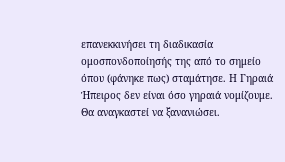επανεκκινήσει τη διαδικασία ομοσπονδοποίησής της από το σημείο όπου (φάνηκε πως) σταμάτησε. Η Γηραιά Ήπειρος δεν είναι όσο γηραιά νομίζουμε. Θα αναγκαστεί να ξανανιώσει.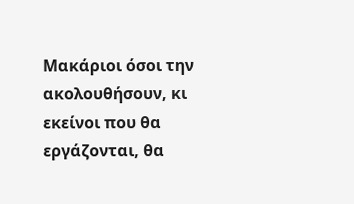Μακάριοι όσοι την ακολουθήσουν, κι εκείνοι που θα εργάζονται, θα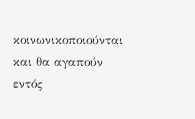κοινωνικοποιούνται και θα αγαπούν εντός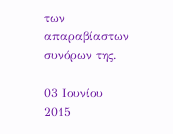των απαραβίαστων συνόρων της.

03 Ιουνίου 2015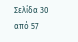Σελίδα 30 από 57